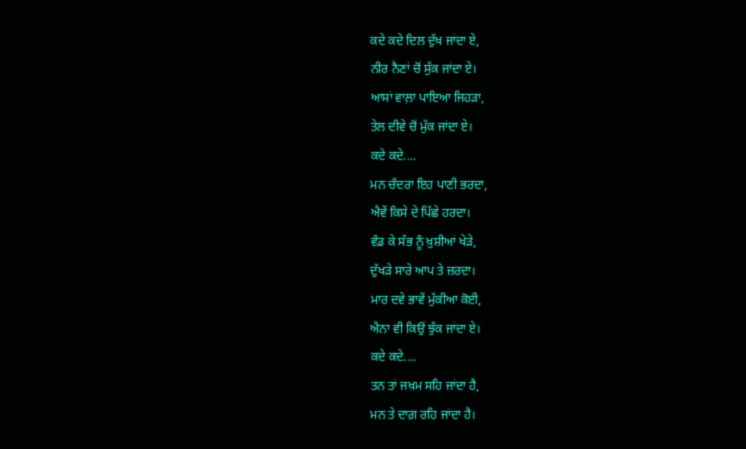ਕਦੇ ਕਦੇ ਦਿਲ ਦੁੱਖ ਜਾਂਦਾ ਏ,
ਨੀਰ ਨੈਣਾਂ ਚੋਂ ਸੁੱਕ ਜਾਂਦਾ ਏ।
ਆਸਾਂ ਵਾਲ਼ਾ ਪਾਇਆ ਜਿਹੜਾ,
ਤੇਲ ਦੀਵੇ ਚੋਂ ਮੁੱਕ ਜਾਂਦਾ ਏ।
ਕਦੇ ਕਦੇ....
ਮਨ ਚੰਦਰਾ ਇਹ ਪਾਣੀ ਭਰਦਾ,
ਐਵੇਂ ਕਿਸੇ ਦੇ ਪਿੱਛੇ ਹਰਦਾ।
ਵੰਡ ਕੇ ਸੱਭ ਨੂੰ ਖ਼ੁਸ਼ੀਆਂ ਖੇੜੇ,
ਦੁੱਖੜੇ ਸਾਰੇ ਆਪ ਤੇ ਜ਼ਰਦਾ।
ਮਾਰ ਦਵੇ ਭਾਵੇਂ ਮੁੱਕੀਆ ਕੋਈ,
ਐਨਾ ਵੀ ਕਿਉਂ ਝੁੱਕ ਜਾਂਦਾ ਏ।
ਕਦੇ ਕਦੇ....
ਤਨ ਤਾਂ ਜਖ਼ਮ ਸਹਿ ਜਾਂਦਾ ਹੈ,
ਮਨ ਤੇ ਦਾਗ਼ ਰਹਿ ਜਾਂਦਾ ਹੈ।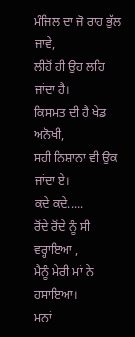ਮੰਜਿਲ ਦਾ ਜੋ ਰਾਹ ਭੁੱਲ ਜਾਵੇ,
ਲੀਹੋਂ ਹੀ ਉਹ ਲਹਿ ਜਾਂਦਾ ਹੈ।
ਕਿਸਮਤ ਦੀ ਹੈ ਖੇਡ ਅਨੋਖੀ,
ਸਹੀ ਨਿਸ਼ਾਨਾ ਵੀ ਉਕ ਜਾਂਦਾ ਏ।
ਕਦੇ ਕਦੇ.....
ਰੋਂਦੇ ਰੋਂਦੇ ਨੂੰ ਸੀ ਵਰ੍ਹਾਇਆ ,
ਮੈਨੂੰ ਮੇਰੀ ਮਾਂ ਨੇ ਹਸਾਇਆ।
ਮਨਾਂ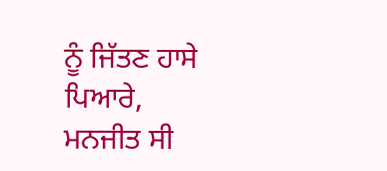ਨੂੰ ਜਿੱਤਣ ਹਾਸੇ ਪਿਆਰੇ,
ਮਨਜੀਤ ਸੀ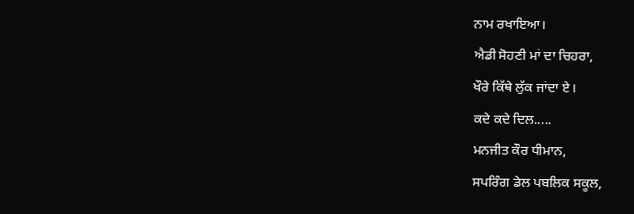ਨਾਮ ਰਖਾਇਆ।
ਐਡੀ ਸੋਹਣੀ ਮਾਂ ਦਾ ਚਿਹਰਾ,
ਖੌਰੇ ਕਿੱਥੇ ਲੁੱਕ ਜਾਂਦਾ ਏ।
ਕਦੇ ਕਦੇ ਦਿਲ.....
ਮਨਜੀਤ ਕੌਰ ਧੀਮਾਨ,
ਸਪਰਿੰਗ ਡੇਲ ਪਬਲਿਕ ਸਕੂਲ,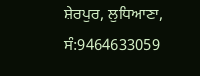ਸ਼ੇਰਪੁਰ, ਲੁਧਿਆਣਾ, ਸੰ:9464633059